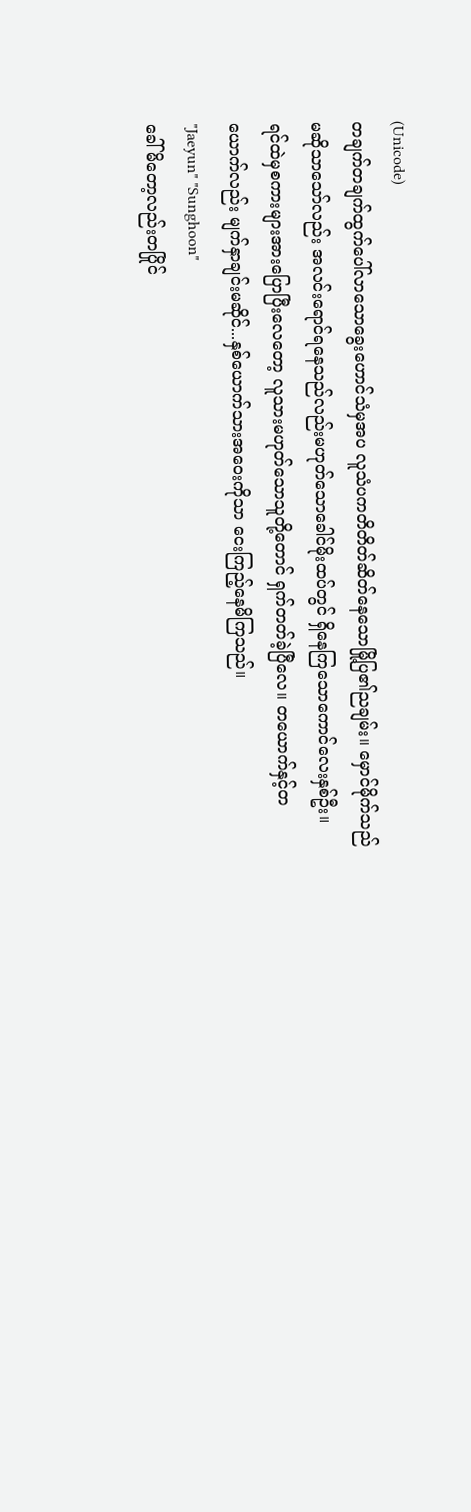(Unicode)
တချက်တချက်ထွက်ပေါ်လာသောခွေးဟောင်သံမှအပ လူသံပကတိတိတ်ဆိတ်နေသောမြို့ပြ၏ညချမ်း။ မှောင်မိုက်သည်မဆိုသာသော်လည်း အလင်းရောင်ရနေသည်လည်းမဟုတ်သောခေါင်မိုးထပ်တွင် ရှိနေကြသောကောင်လေးနှစ်ဦး။
ရင်ထဲမှစကားများအားပြောပြီးလေတော့ လူသားမဟုတ်သောသူတို့တောင် ရှက်တတ်ခဲ့ပြီလေ။ တယောက်နှင့်တယောက်လည်း မျက်နှာချင်းမဆိုင်...နှစ်ယောက်သားအဝေးကိုသာ ငေးကြည့်နေမိကြသည်။
"Jaeyun" "Sunghoon"
ခေါ်မိတော့လည်းတပြိုင်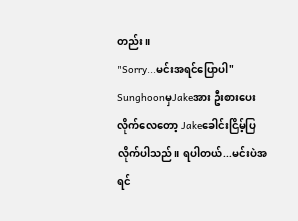တည်း။
"Sorry...မင်းအရင်ပြောပါ"
SunghoonမှJakeအား ဦးစားပေးလိုက်လေတော့ Jakeခေါင်းငြိမ့်ပြလိုက်ပါသည်။ ရပါတယ်...မင်းပဲအရင်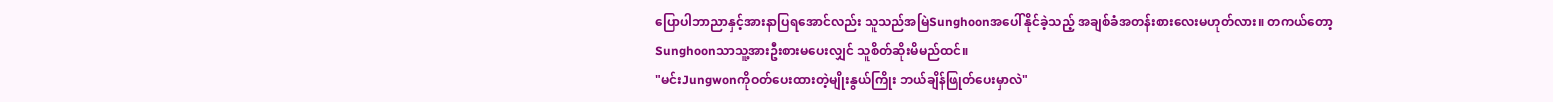ပြောပါဘာညာနှင့်အားနာပြရအောင်လည်း သူသည်အမြဲSunghoonအပေါ်နိုင်ခဲ့သည့် အချစ်ခံအတန်းစားလေးမဟုတ်လား။ တကယ်တော့ Sunghoonသာသူ့အားဦးစားမပေးလျှင် သူစိတ်ဆိုးမိမည်ထင်။
"မင်းJungwonကိုဝတ်ပေးထားတဲ့မျိုးနွယ်ကြိုး ဘယ်ချိန်ဖြုတ်ပေးမှာလဲ"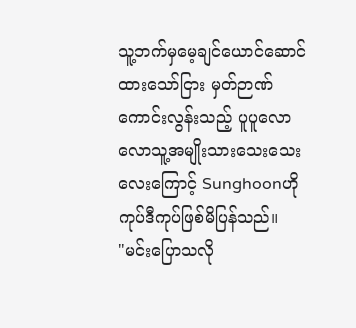သူ့ဘက်မှမေ့ချင်ယောင်ဆောင်ထားသော်ငြား မှတ်ဉာဏ်ကောင်းလွန်းသည့် ပူပူလောလောသူ့အမျိုးသားသေးသေးလေးကြောင့် Sunghoonဟိုကုပ်ဒီကုပ်ဖြစ်မိပြန်သည်။
"မင်းပြောသလို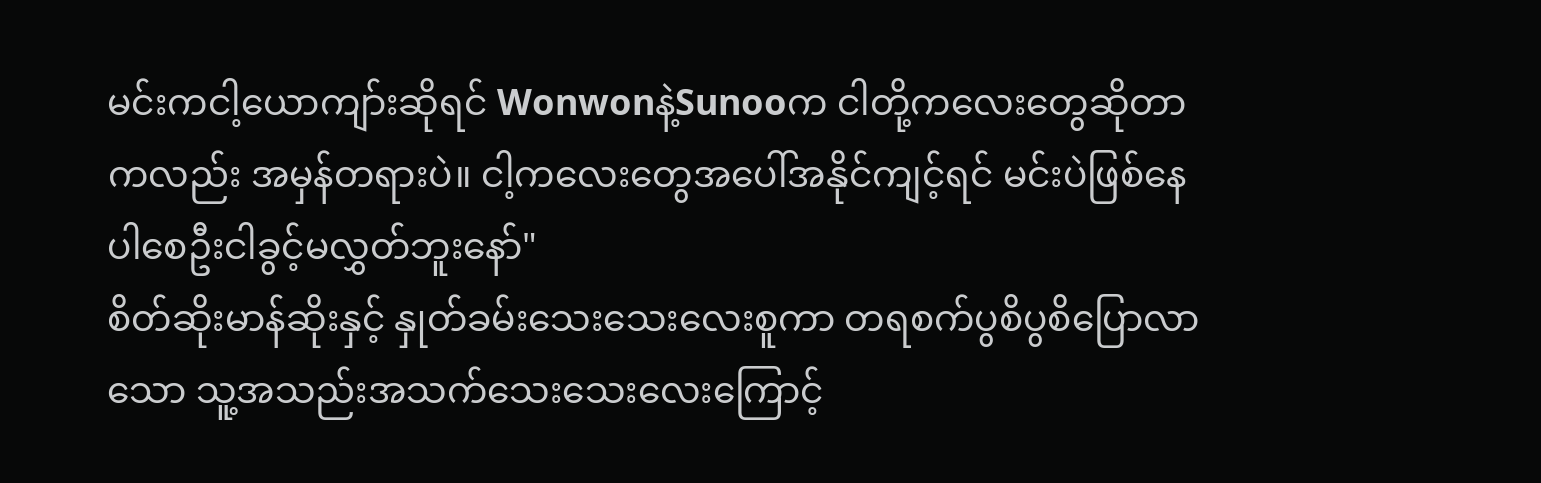မင်းကငါ့ယောကျာ်းဆိုရင် Wonwonနဲ့Sunooက ငါတို့ကလေးတွေဆိုတာကလည်း အမှန်တရားပဲ။ ငါ့ကလေးတွေအပေါ်အနိုင်ကျင့်ရင် မင်းပဲဖြစ်နေပါစေဦးငါခွင့်မလွှတ်ဘူးနော်"
စိတ်ဆိုးမာန်ဆိုးနှင့် နှုတ်ခမ်းသေးသေးလေးစူကာ တရစက်ပွစိပွစိပြောလာသော သူ့အသည်းအသက်သေးသေးလေးကြောင့်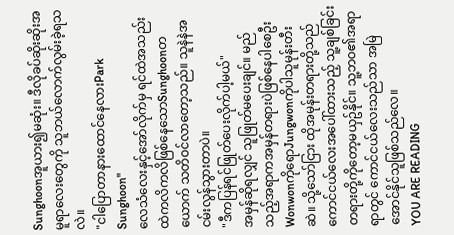Sunghoonအူယား၍မဆုံး။ ဒီလိုခပ်ဆိုးဆိုးအမူရာလေးတွေကို သူဘယ်လောက်လွမ်းခဲ့ရသလဲ။
"ငါပြောတာနားထောင်နေလားPark Sunghoon"
လေသံလေးနှင့်အော်လိုက်မှ ရင်ထဲအသည်းထဲကလိကလိဖြစ်နေသောSunghoonတယောက် သတိဝင်လာတော့သည်။ သူနဲနဲအငမ်းလွန်သွားတာပဲ။
"ဒီကပြန်ရင်ဖြုတ်ပေးလိုက်ပါ့မယ်"
အမှန်ဆိုရလျှင် သူဖြုတ်မပေးချင်။ မည်သည့်အရာကအမှန်တရားပဲဖြစ်နေပါစေဦး WonwonကိုရောJungwonကိုပါသူမုန်းတီးဆဲ။ သို့သော်ငြား ထိုအမုန်းတရားတို့သည် ကောင်ငယ်လေးအပေါ်ထားသည့် သူ့ချစ်ခြင်းတရားတို့ကိုတော့မယှဥ်နိုင်။ သူ့ဘဝ၏အရာရာတွင် ကောင်ငယ်လေးသည်သာ အမြဲအောင်နိုင်သူဖြစ်သည်လေ။
YOU ARE READING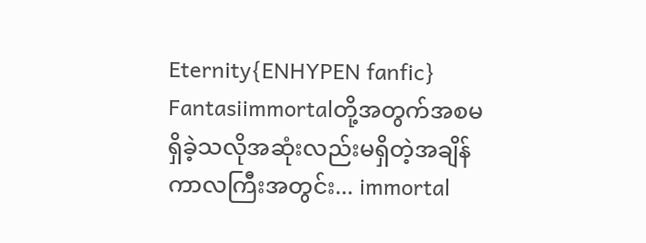Eternity{ENHYPEN fanfic}
Fantasiimmortalတို့အတွက်အစမရှိခဲ့သလိုအဆုံးလည်းမရှိတဲ့အချိန်ကာလကြီးအတွင်း... immortal